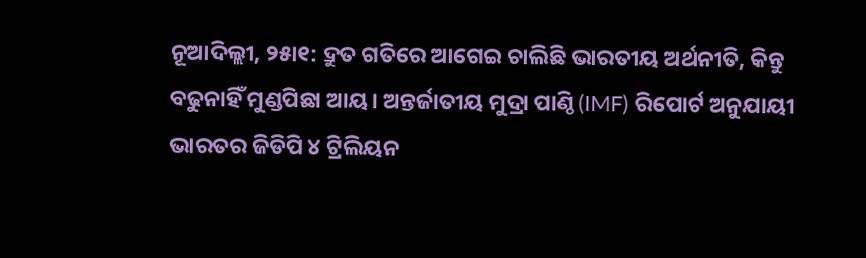ନୂଆଦିଲ୍ଲୀ, ୨୫ା୧: ଦ୍ରୁତ ଗତିରେ ଆଗେଇ ଚାଲିଛି ଭାରତୀୟ ଅର୍ଥନୀତି, କିନ୍ତୁ ବଢୁନାହିଁ ମୁଣ୍ଡପିଛା ଆୟ। ଅନ୍ତର୍ଜାତୀୟ ମୁଦ୍ରା ପାଣ୍ଠି (IMF) ରିପୋର୍ଟ ଅନୁଯାୟୀ ଭାରତର ଜିଡିପି ୪ ଟ୍ରିଲିୟନ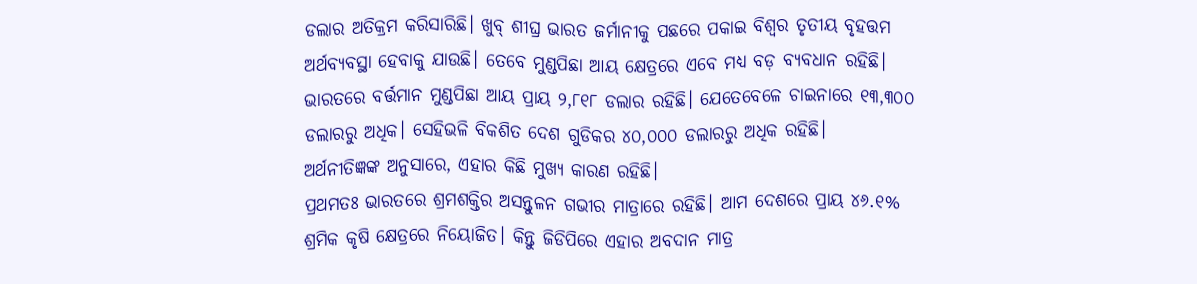ଡଲାର ଅତିକ୍ରମ କରିସାରିଛି। ଖୁବ୍ ଶୀଘ୍ର ଭାରତ ଜର୍ମାନୀକୁ ପଛରେ ପକାଇ ବିଶ୍ୱର ତୃତୀୟ ବୃହତ୍ତମ ଅର୍ଥବ୍ୟବସ୍ଥା ହେବାକୁ ଯାଉଛି। ତେବେ ମୁଣ୍ଡପିଛା ଆୟ କ୍ଷେତ୍ରରେ ଏବେ ମଧ୍ୟ ବଡ଼ ବ୍ୟବଧାନ ରହିଛି।
ଭାରତରେ ବର୍ତ୍ତମାନ ମୁଣ୍ଡପିଛା ଆୟ ପ୍ରାୟ ୨,୮୧୮ ଡଲାର ରହିଛି। ଯେତେବେଳେ ଚାଇନାରେ ୧୩,୩୦୦ ଡଲାରରୁ ଅଧିକ। ସେହିଭଳି ବିକଶିତ ଦେଶ ଗୁଡିକର ୪୦,୦୦୦ ଡଲାରରୁ ଅଧିକ ରହିଛି।
ଅର୍ଥନୀତିଜ୍ଞଙ୍କ ଅନୁସାରେ, ଏହାର କିଛି ମୁଖ୍ୟ କାରଣ ରହିଛି।
ପ୍ରଥମତଃ ଭାରତରେ ଶ୍ରମଶକ୍ତିର ଅସନ୍ତୁଳନ ଗଭୀର ମାତ୍ରାରେ ରହିଛି। ଆମ ଦେଶରେ ପ୍ରାୟ ୪୬.୧% ଶ୍ରମିକ କୃଷି କ୍ଷେତ୍ରରେ ନିୟୋଜିତ। କିନ୍ତୁ ଜିଡିପିରେ ଏହାର ଅବଦାନ ମାତ୍ର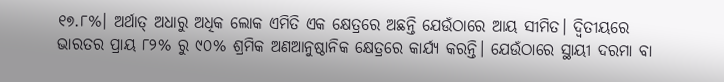୧୭.୮%। ଅର୍ଥାତ୍ ଅଧାରୁ ଅଧିକ ଲୋକ ଏମିତି ଏକ କ୍ଷେତ୍ରରେ ଅଛନ୍ତି ଯେଉଁଠାରେ ଆୟ ସୀମିତ। ଦ୍ୱିତୀୟରେ ଭାରତର ପ୍ରାୟ ୮୨% ରୁ ୯୦% ଶ୍ରମିକ ଅଣଆନୁଷ୍ଠାନିକ କ୍ଷେତ୍ରରେ କାର୍ଯ୍ୟ କରନ୍ତି। ଯେଉଁଠାରେ ସ୍ଥାୟୀ ଦରମା ବା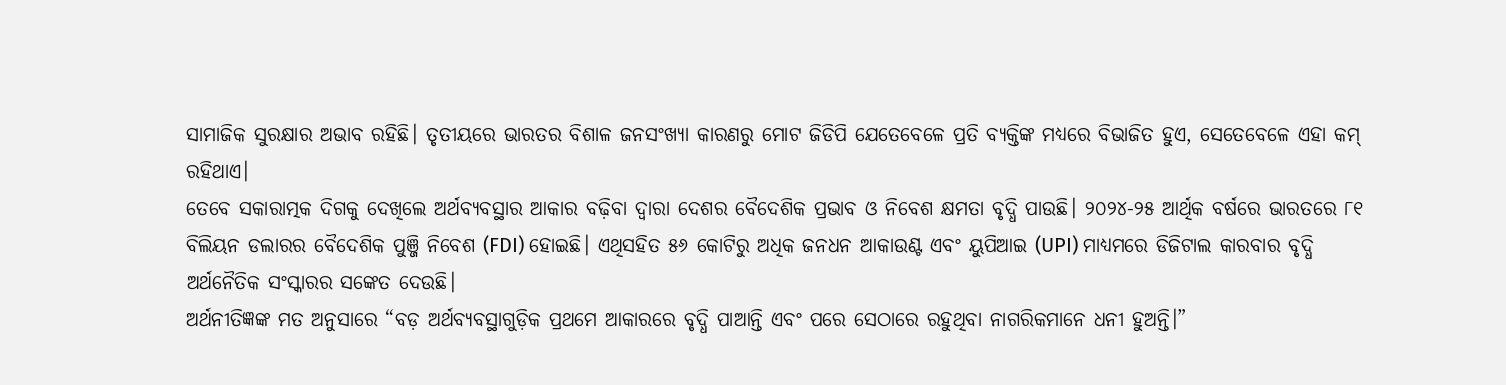ସାମାଜିକ ସୁରକ୍ଷାର ଅଭାବ ରହିଛି। ତୃତୀୟରେ ଭାରତର ବିଶାଳ ଜନସଂଖ୍ୟା କାରଣରୁ ମୋଟ ଜିଡିପି ଯେତେବେଳେ ପ୍ରତି ବ୍ୟକ୍ତିଙ୍କ ମଧ୍ୟରେ ବିଭାଜିତ ହୁଏ, ସେତେବେଳେ ଏହା କମ୍ ରହିଥାଏ।
ତେବେ ସକାରାତ୍ମକ ଦିଗକୁ ଦେଖିଲେ ଅର୍ଥବ୍ୟବସ୍ଥାର ଆକାର ବଢ଼ିବା ଦ୍ୱାରା ଦେଶର ବୈଦେଶିକ ପ୍ରଭାବ ଓ ନିବେଶ କ୍ଷମତା ବୃଦ୍ଧି ପାଉଛି। ୨୦୨୪-୨୫ ଆର୍ଥିକ ବର୍ଷରେ ଭାରତରେ ୮୧ ବିଲିୟନ ଡଲାରର ବୈଦେଶିକ ପୁଞ୍ଜି ନିବେଶ (FDI) ହୋଇଛି। ଏଥିସହିତ ୫୬ କୋଟିରୁ ଅଧିକ ଜନଧନ ଆକାଉଣ୍ଟ ଏବଂ ୟୁପିଆଇ (UPI) ମାଧ୍ୟମରେ ଡିଜିଟାଲ କାରବାର ବୃଦ୍ଧି ଅର୍ଥନୈତିକ ସଂସ୍କାରର ସଙ୍କେତ ଦେଉଛି।
ଅର୍ଥନୀତିଜ୍ଞଙ୍କ ମତ ଅନୁସାରେ “ବଡ଼ ଅର୍ଥବ୍ୟବସ୍ଥାଗୁଡ଼ିକ ପ୍ରଥମେ ଆକାରରେ ବୃଦ୍ଧି ପାଆନ୍ତି ଏବଂ ପରେ ସେଠାରେ ରହୁଥିବା ନାଗରିକମାନେ ଧନୀ ହୁଅନ୍ତି।”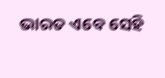ଭାରତ ଏବେ ସେହି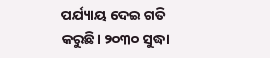ପର୍ଯ୍ୟାୟ ଦେଇ ଗତି କରୁଛି। ୨୦୩୦ ସୁଦ୍ଧା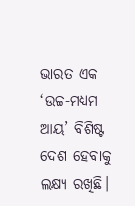ଭାରତ ଏକ ‘ଉଚ୍ଚ-ମଧ୍ୟମ ଆୟ’ ବିଶିଷ୍ଟ ଦେଶ ହେବାକୁ ଲକ୍ଷ୍ୟ ରଖିଛି।